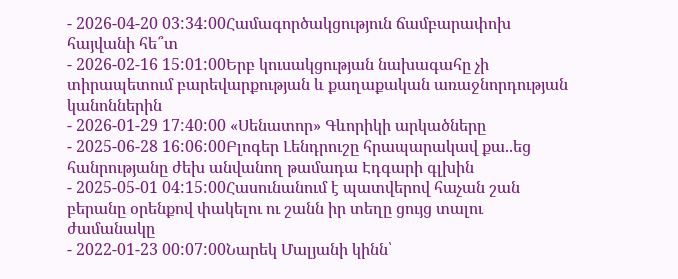- 2026-04-20 03:34:00Համագործակցություն ճամբարափոխ հայվանի հե՞տ
- 2026-02-16 15:01:00Երբ կուսակցության նախագահը չի տիրապետում բարեվարքության և քաղաքական առաջնորդության կանոններին
- 2026-01-29 17:40:00 «Սենատոր» Գևորիկի արկածները
- 2025-06-28 16:06:00Բլոգեր Լենդրուշը հրապարակավ քա..եց հանրությանը ժեխ անվանող թամադա Էդգարի գլխին
- 2025-05-01 04:15:00Հասունանում է պատվերով հաչան շան բերանը օրենքով փակելու ու շանն իր տեղը ցույց տալու ժամանակը
- 2022-01-23 00:07:00Նարեկ Մալյանի կինն՝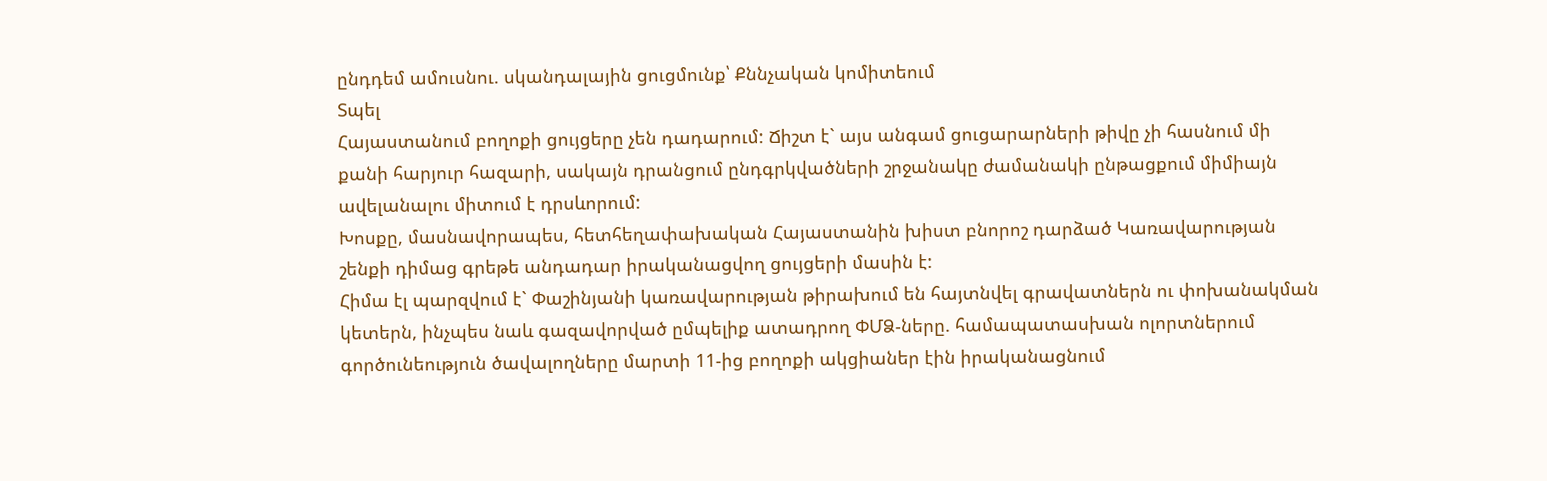ընդդեմ ամուսնու. սկանդալային ցուցմունք՝ Քննչական կոմիտեում
Տպել
Հայաստանում բողոքի ցույցերը չեն դադարում: Ճիշտ է` այս անգամ ցուցարարների թիվը չի հասնում մի քանի հարյուր հազարի, սակայն դրանցում ընդգրկվածների շրջանակը ժամանակի ընթացքում միմիայն ավելանալու միտում է դրսևորում:
Խոսքը, մասնավորապես, հետհեղափախական Հայաստանին խիստ բնորոշ դարձած Կառավարության շենքի դիմաց գրեթե անդադար իրականացվող ցույցերի մասին է:
Հիմա էլ պարզվում է` Փաշինյանի կառավարության թիրախում են հայտնվել գրավատներն ու փոխանակման կետերն, ինչպես նաև գազավորված ըմպելիք ատադրող ՓՄՁ-ները. համապատասխան ոլորտներում գործունեություն ծավալողները մարտի 11-ից բողոքի ակցիաներ էին իրականացնում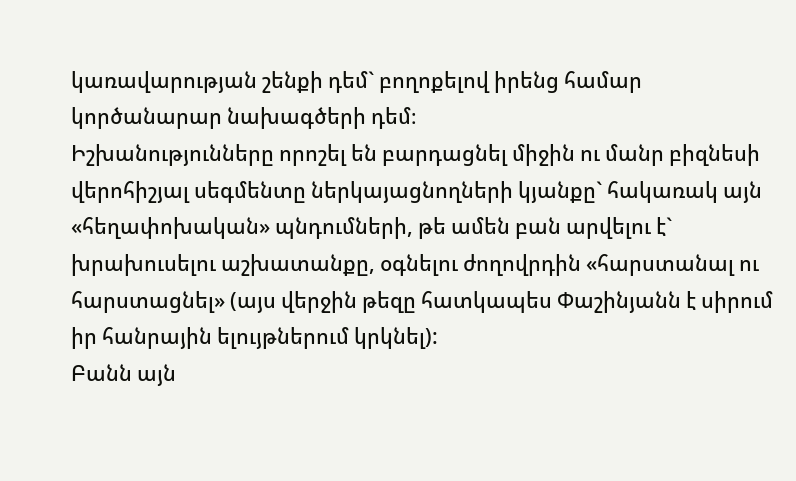կառավարության շենքի դեմ` բողոքելով իրենց համար կործանարար նախագծերի դեմ։
Իշխանությունները որոշել են բարդացնել միջին ու մանր բիզնեսի վերոհիշյալ սեգմենտը ներկայացնողների կյանքը` հակառակ այն «հեղափոխական» պնդումների, թե ամեն բան արվելու է` խրախուսելու աշխատանքը, օգնելու ժողովրդին «հարստանալ ու հարստացնել» (այս վերջին թեզը հատկապես Փաշինյանն է սիրում իր հանրային ելույթներում կրկնել):
Բանն այն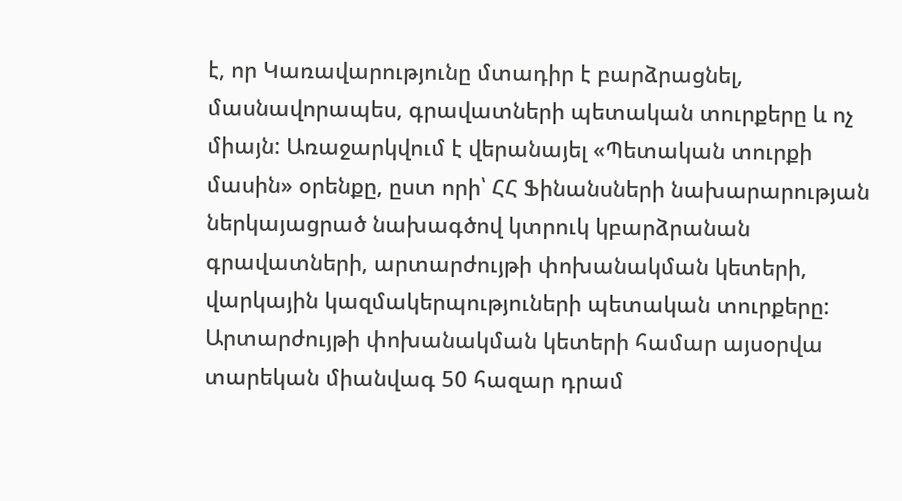է, որ Կառավարությունը մտադիր է բարձրացնել, մասնավորապես, գրավատների պետական տուրքերը և ոչ միայն: Առաջարկվում է վերանայել «Պետական տուրքի մասին» օրենքը, ըստ որի՝ ՀՀ Ֆինանսների նախարարության ներկայացրած նախագծով կտրուկ կբարձրանան գրավատների, արտարժույթի փոխանակման կետերի, վարկային կազմակերպություների պետական տուրքերը: Արտարժույթի փոխանակման կետերի համար այսօրվա տարեկան միանվագ 50 հազար դրամ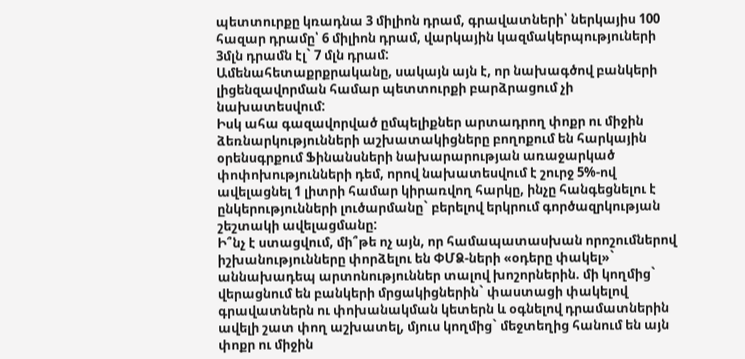պետտուրքը կռադնա 3 միլիոն դրամ, գրավատների՝ ներկայիս 100 հազար դրամը՝ 6 միլիոն դրամ, վարկային կազմակերպություների 3մլն դրամն էլ` 7 մլն դրամ:
Ամենահետաքրքրականը, սակայն այն է, որ նախագծով բանկերի լիցենզավորման համար պետտուրքի բարձրացում չի նախատեսվում:
Իսկ ահա գազավորված ըմպելիքներ արտադրող փոքր ու միջին ձեռնարկությունների աշխատակիցները բողոքում են հարկային օրենսգրքում Ֆինանսների նախարարության առաջարկած փոփոխությունների դեմ, որով նախատեսվում է շուրջ 5%-ով ավելացնել 1 լիտրի համար կիրառվող հարկը, ինչը հանգեցնելու է ընկերությունների լուծարմանը` բերելով երկրում գործազրկության շեշտակի ավելացմանը:
Ի՞նչ է ստացվում, մի՞թե ոչ այն, որ համապատասխան որոշումներով իշխանությունները փորձելու են ՓՄՁ-ների «օդերը փակել»` աննախադեպ արտոնություններ տալով խոշորներին. մի կողմից` վերացնում են բանկերի մրցակիցներին` փաստացի փակելով գրավատներն ու փոխանակման կետերն և օգնելով դրամատներին ավելի շատ փող աշխատել, մյուս կողմից` մեջտեղից հանում են այն փոքր ու միջին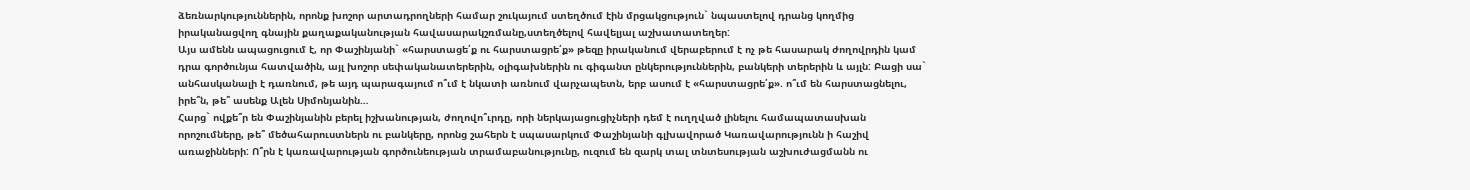ձեռնարկություններին, որոնք խոշոր արտադրողների համար շուկայում ստեղծում էին մրցակցություն` նպաստելով դրանց կողմից իրականացվող գնային քաղաքականության հավասարակշռմանը,ստեղծելով հավելյալ աշխատատեղեր:
Այս ամենն ապացուցում է, որ Փաշինյանի` «հարստացե՛ք ու հարստացրե՛ք» թեզը իրականում վերաբերում է ոչ թե հասարակ ժողովրդին կամ դրա գործունյա հատվածին, այլ խոշոր սեփականատերերին, օլիգախներին ու գիգանտ ընկերություններին, բանկերի տերերին և այլն: Բացի սա` անհասկանալի է դառնում, թե այդ պարագայում ո՞ւմ է նկատի առնում վարչապետն, երբ ասում է «հարստացրե՛ք». ո՞ւմ են հարստացնելու, իրե՞ն, թե՞ ասենք Ալեն Սիմոնյանին…
Հարց` ովքե՞ր են Փաշինյանին բերել իշխանության, ժողովո՞ւրդը, որի ներկայացուցիչների դեմ է ուղղված լինելու համապատասխան որոշումները, թե՞ մեծահարուստներն ու բանկերը, որոնց շահերն է սպասարկում Փաշինյանի գլխավորած Կառավարությունն ի հաշիվ առաջինների: Ո՞րն է կառավարության գործունեության տրամաբանությունը, ուզում են զարկ տալ տնտեսության աշխուժացմանն ու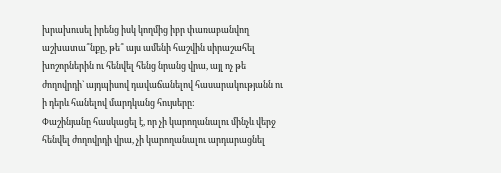խրախուսել իրենց իսկ կողմից իբր փառաբանվող աշխատա՞նքը, թե՞ այս ամենի հաշվին սիրաշահել խոշորներին ու հենվել հենց նրանց վրա, այլ ոչ թե ժողովրդի` այդպիսով դավաճանելով հասարակությանն ու ի դերև հանելով մարդկանց հույսերը:
Փաշինյանը հասկացել է, որ չի կարողանալու մինչև վերջ հենվել ժողովրդի վրա, չի կարողանալու արդարացնել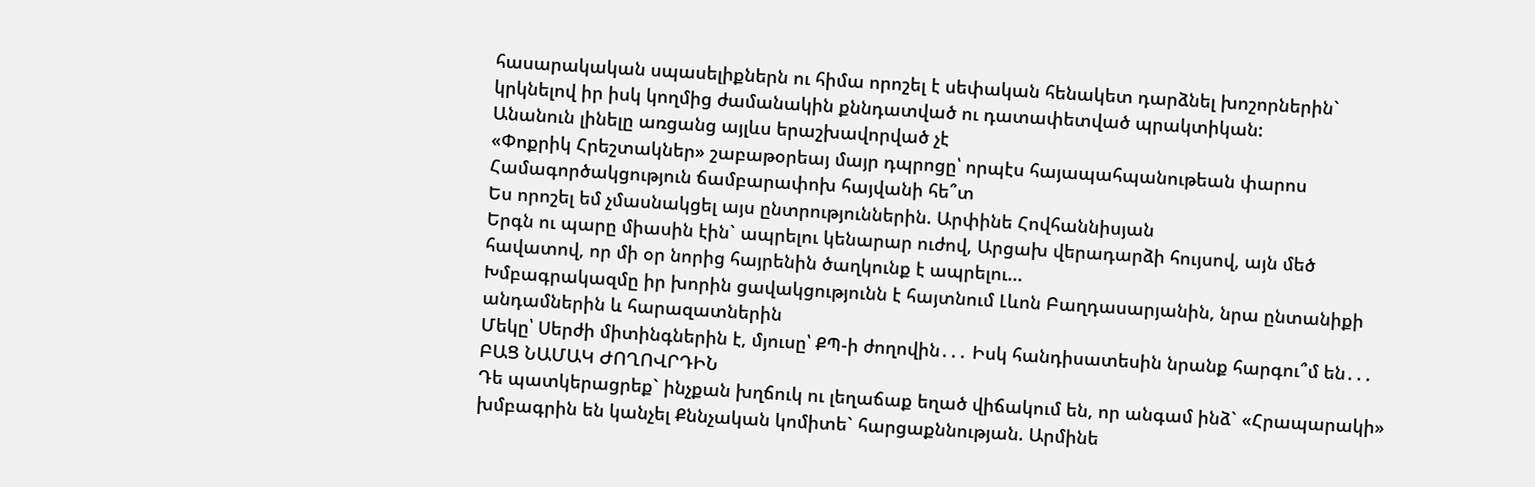հասարակական սպասելիքներն ու հիմա որոշել է սեփական հենակետ դարձնել խոշորներին` կրկնելով իր իսկ կողմից ժամանակին քննդատված ու դատափետված պրակտիկան:
Անանուն լինելը առցանց այլևս երաշխավորված չէ
«Փոքրիկ Հրեշտակներ» շաբաթօրեայ մայր դպրոցը՝ որպէս հայապահպանութեան փարոս
Համագործակցություն ճամբարափոխ հայվանի հե՞տ
Ես որոշել եմ չմասնակցել այս ընտրություններին. Արփինե Հովհաննիսյան
Երգն ու պարը միասին էին` ապրելու կենարար ուժով, Արցախ վերադարձի հույսով, այն մեծ հավատով, որ մի օր նորից հայրենին ծաղկունք է ապրելու...
Խմբագրակազմը իր խորին ցավակցությունն է հայտնում Լևոն Բաղդասարյանին, նրա ընտանիքի անդամներին և հարազատներին
Մեկը՝ Սերժի միտինգներին է, մյուսը՝ ՔՊ-ի ժողովին․․․ Իսկ հանդիսատեսին նրանք հարգու՞մ են․․․
ԲԱՑ ՆԱՄԱԿ ԺՈՂՈՎՐԴԻՆ
Դե պատկերացրեք` ինչքան խղճուկ ու լեղաճաք եղած վիճակում են, որ անգամ ինձ` «Հրապարակի» խմբագրին են կանչել Քննչական կոմիտե` հարցաքննության. Արմինե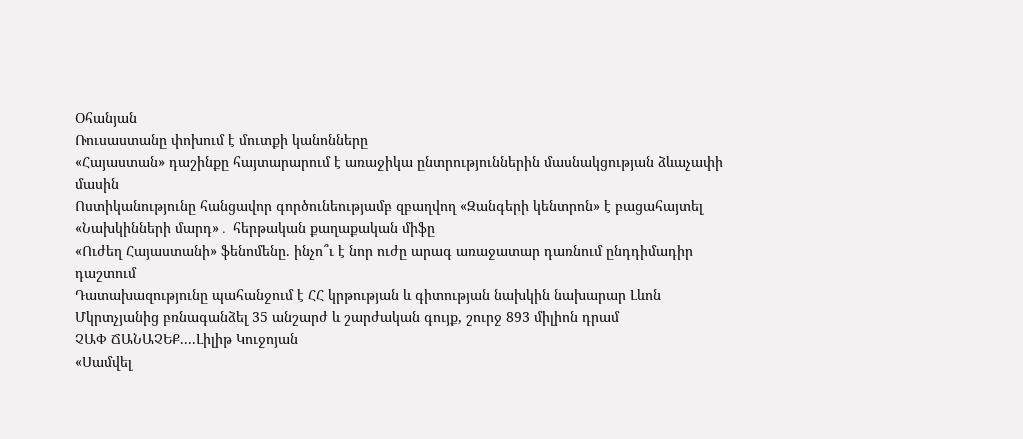Օհանյան
Ռուսաստանը փոխում է մուտքի կանոնները
«Հայաստան» դաշինքը հայտարարում է առաջիկա ընտրություններին մասնակցության ձևաչափի մասին
Ոստիկանությունը հանցավոր գործունեությամբ զբաղվող «Զանգերի կենտրոն» է բացահայտել
«Նախկինների մարդ»․ հերթական քաղաքական միֆը
«Ուժեղ Հայաստանի» ֆենոմենը. ինչո՞ւ է նոր ուժը արագ առաջատար դառնում ընդդիմադիր դաշտում
Դատախազությունը պահանջում է ՀՀ կրթության և գիտության նախկին նախարար Լևոն Մկրտչյանից բռնագանձել 35 անշարժ և շարժական գույք, շուրջ 893 միլիոն դրամ
ՉԱՓ ՃԱՆԱՉԵՔ....Լիլիթ Կուջոյան
«Սամվել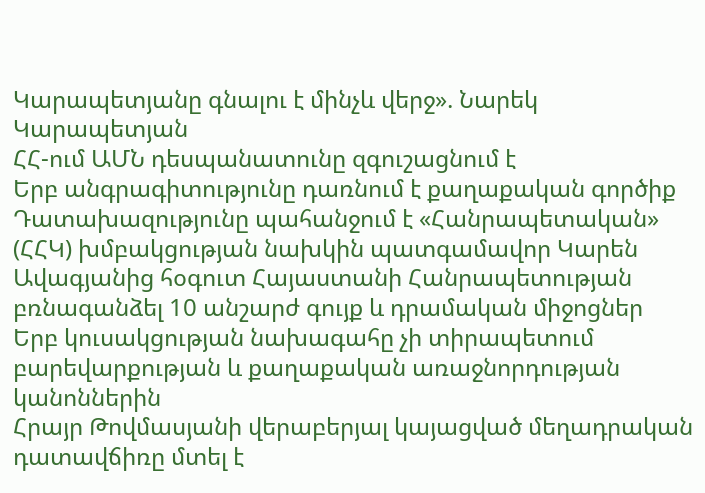Կարապետյանը գնալու է մինչև վերջ». Նարեկ Կարապետյան
ՀՀ-ում ԱՄՆ դեսպանատունը զգուշացնում է
Երբ անգրագիտությունը դառնում է քաղաքական գործիք
Դատախազությունը պահանջում է «Հանրապետական» (ՀՀԿ) խմբակցության նախկին պատգամավոր Կարեն Ավագյանից հօգուտ Հայաստանի Հանրապետության բռնագանձել 10 անշարժ գույք և դրամական միջոցներ
Երբ կուսակցության նախագահը չի տիրապետում բարեվարքության և քաղաքական առաջնորդության կանոններին
Հրայր Թովմասյանի վերաբերյալ կայացված մեղադրական դատավճիռը մտել է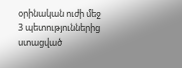օրինական ուժի մեջ
3 պետություններից ստացված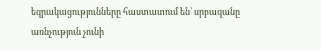եզրակացությունները հաստատում են՝ սրբազանը առնչություն չունի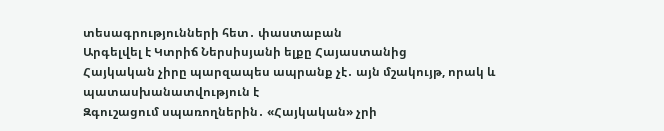տեսագրությունների հետ․ փաստաբան
Արգելվել է Կտրիճ Ներսիսյանի ելքը Հայաստանից
Հայկական չիրը պարզապես ապրանք չէ․ այն մշակույթ, որակ և պատասխանատվություն է
Զգուշացում սպառողներին․ «Հայկական» չրի